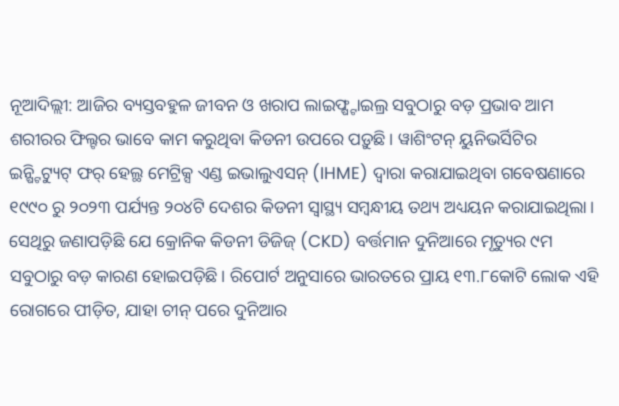ନୂଆଦିଲ୍ଲୀ: ଆଜିର ବ୍ୟସ୍ତବହୁଳ ଜୀବନ ଓ ଖରାପ ଲାଇଫ୍ଷ୍ଟାଇଲ୍ର ସବୁଠାରୁ ବଡ଼ ପ୍ରଭାବ ଆମ ଶରୀରର ଫିଲ୍ଟର ଭାବେ କାମ କରୁଥିବା କିଡନୀ ଉପରେ ପଡ଼ୁଛି। ୱାଶିଂଟନ୍ ୟୁନିଭର୍ସିଟିର ଇନ୍ଷ୍ଟିଟ୍ୟୁଟ୍ ଫର୍ ହେଲ୍ଥ ମେଟ୍ରିକ୍ସ ଏଣ୍ଡ ଇଭାଲୁଏସନ୍ (IHME) ଦ୍ୱାରା କରାଯାଇଥିବା ଗବେଷଣାରେ ୧୯୯୦ ରୁ ୨୦୨୩ ପର୍ଯ୍ୟନ୍ତ ୨୦୪ଟି ଦେଶର କିଡନୀ ସ୍ୱାସ୍ଥ୍ୟ ସମ୍ବନ୍ଧୀୟ ତଥ୍ୟ ଅଧ୍ୟୟନ କରାଯାଇଥିଲା। ସେଥିରୁ ଜଣାପଡ଼ିଛି ଯେ କ୍ରୋନିକ କିଡନୀ ଡିଜିଜ୍ (CKD) ବର୍ତ୍ତମାନ ଦୁନିଆରେ ମୃତ୍ୟୁର ୯ମ ସବୁଠାରୁ ବଡ଼ କାରଣ ହୋଇପଡ଼ିଛି। ରିପୋର୍ଟ ଅନୁସାରେ ଭାରତରେ ପ୍ରାୟ ୧୩.୮କୋଟି ଲୋକ ଏହି ରୋଗରେ ପୀଡ଼ିତ, ଯାହା ଚୀନ୍ ପରେ ଦୁନିଆର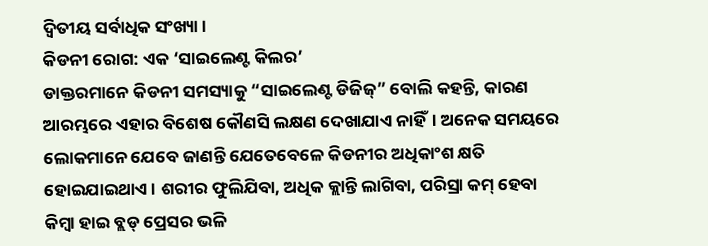ଦ୍ୱିତୀୟ ସର୍ବାଧିକ ସଂଖ୍ୟା।
କିଡନୀ ରୋଗ: ଏକ ‘ସାଇଲେଣ୍ଟ କିଲର’
ଡାକ୍ତରମାନେ କିଡନୀ ସମସ୍ୟାକୁ “ସାଇଲେଣ୍ଟ ଡିଜିଜ୍” ବୋଲି କହନ୍ତି, କାରଣ ଆରମ୍ଭରେ ଏହାର ବିଶେଷ କୌଣସି ଲକ୍ଷଣ ଦେଖାଯାଏ ନାହିଁ। ଅନେକ ସମୟରେ ଲୋକମାନେ ଯେବେ ଜାଣନ୍ତି ଯେତେବେଳେ କିଡନୀର ଅଧିକାଂଶ କ୍ଷତି ହୋଇଯାଇଥାଏ। ଶରୀର ଫୁଲିଯିବା, ଅଧିକ କ୍ଲାନ୍ତି ଲାଗିବା, ପରିସ୍ରା କମ୍ ହେବା କିମ୍ବା ହାଇ ବ୍ଲଡ୍ ପ୍ରେସର ଭଳି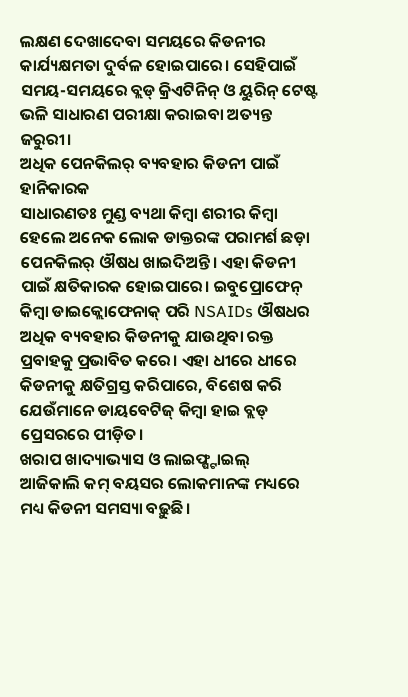ଲକ୍ଷଣ ଦେଖାଦେବା ସମୟରେ କିଡନୀର କାର୍ଯ୍ୟକ୍ଷମତା ଦୁର୍ବଳ ହୋଇପାରେ। ସେହିପାଇଁ ସମୟ-ସମୟରେ ବ୍ଲଡ୍ କ୍ରିଏଟିନିନ୍ ଓ ୟୁରିନ୍ ଟେଷ୍ଟ ଭଳି ସାଧାରଣ ପରୀକ୍ଷା କରାଇବା ଅତ୍ୟନ୍ତ ଜରୁରୀ।
ଅଧିକ ପେନକିଲର୍ ବ୍ୟବହାର କିଡନୀ ପାଇଁ ହାନିକାରକ
ସାଧାରଣତଃ ମୁଣ୍ଡ ବ୍ୟଥା କିମ୍ବା ଶରୀର କିମ୍ବା ହେଲେ ଅନେକ ଲୋକ ଡାକ୍ତରଙ୍କ ପରାମର୍ଶ ଛଡ଼ା ପେନକିଲର୍ ଔଷଧ ଖାଇଦିଅନ୍ତି। ଏହା କିଡନୀ ପାଇଁ କ୍ଷତିକାରକ ହୋଇପାରେ। ଇବୁପ୍ରୋଫେନ୍ କିମ୍ବା ଡାଇକ୍ଲୋଫେନାକ୍ ପରି NSAIDs ଔଷଧର ଅଧିକ ବ୍ୟବହାର କିଡନୀକୁ ଯାଉଥିବା ରକ୍ତ ପ୍ରବାହକୁ ପ୍ରଭାବିତ କରେ। ଏହା ଧୀରେ ଧୀରେ କିଡନୀକୁ କ୍ଷତିଗ୍ରସ୍ତ କରିପାରେ, ବିଶେଷ କରି ଯେଉଁମାନେ ଡାୟବେଟିଜ୍ କିମ୍ବା ହାଇ ବ୍ଲଡ୍ ପ୍ରେସରରେ ପୀଡ଼ିତ।
ଖରାପ ଖାଦ୍ୟାଭ୍ୟାସ ଓ ଲାଇଫ୍ଷ୍ଟାଇଲ୍
ଆଜିକାଲି କମ୍ ବୟସର ଲୋକମାନଙ୍କ ମଧ୍ୟରେ ମଧ୍ୟ କିଡନୀ ସମସ୍ୟା ବଢ଼ୁଛି।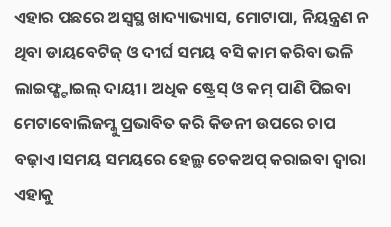ଏହାର ପଛରେ ଅସ୍ୱସ୍ଥ ଖାଦ୍ୟାଭ୍ୟାସ, ମୋଟାପା, ନିୟନ୍ତ୍ରଣ ନ ଥିବା ଡାୟବେଟିଜ୍ ଓ ଦୀର୍ଘ ସମୟ ବସି କାମ କରିବା ଭଳି ଲାଇଫ୍ଷ୍ଟାଇଲ୍ ଦାୟୀ। ଅଧିକ ଷ୍ଟ୍ରେସ୍ ଓ କମ୍ ପାଣି ପିଇବା ମେଟାବୋଲିଜମ୍କୁ ପ୍ରଭାବିତ କରି କିଡନୀ ଉପରେ ଚାପ ବଢ଼ାଏ।ସମୟ ସମୟରେ ହେଲ୍ଥ ଚେକଅପ୍ କରାଇବା ଦ୍ୱାରା ଏହାକୁ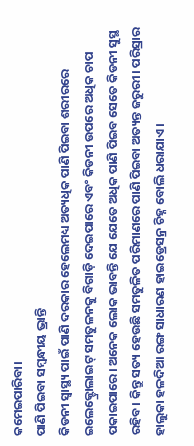କମେଇପାରିବା।
ପାଣି ପିଇବା ସମ୍ବନ୍ଧୀୟ ଭ୍ରାନ୍ତି
କିଡନୀ ସ୍ୱାସ୍ଥ୍ୟ ପାଇଁ ପାଣି ଦରକାର ହେଲେମଧ୍ୟ ଅତ୍ୟଧିକ ପାଣି ପିଇବା ଶରୀରରେ ଇଲେକ୍ଟ୍ରୋଲାଇଟ୍ ସମତୁଳନକୁ ବିଗାଡ଼ି ଦେଇପାରେ ଏବଂ କିଡନୀ ଉପରେ ଅଧିକ ଚାପ ପକାଇପାରେ। ଅନେକ ଲୋକ ଭାବନ୍ତି ଯେ ଯେତେ ଅଧିକ ପାଣି ପିଇବ ସେତେ କିଡନୀ ସୁସ୍ଥ ରହିବ। କିନ୍ତୁ ସତ୍ୟ ହେଉଛି ସମତୁଳିତ ପରିମାଣରେ ପାଣି ପିଇବା ଅତ୍ୟନ୍ତ ଜରୁରୀ। ପରିସ୍ରାର ହାଲୁକା ହଳଦିଆ ରଙ୍ଗ ସାଧାରଣ ହାଇଡ୍ରେସନ୍ର ଚିହ୍ନ ବୋଲି ଧରାଯାଏ।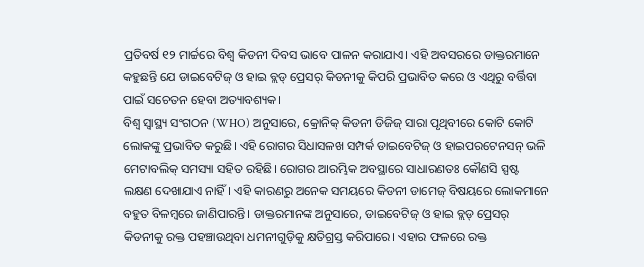ପ୍ରତିବର୍ଷ ୧୨ ମାର୍ଚ୍ଚରେ ବିଶ୍ୱ କିଡନୀ ଦିବସ ଭାବେ ପାଳନ କରାଯାଏ। ଏହି ଅବସରରେ ଡାକ୍ତରମାନେ କହୁଛନ୍ତି ଯେ ଡାଇବେଟିଜ୍ ଓ ହାଇ ବ୍ଲଡ୍ ପ୍ରେସର୍ କିଡନୀକୁ କିପରି ପ୍ରଭାବିତ କରେ ଓ ଏଥିରୁ ବର୍ତ୍ତିବା ପାଇଁ ସଚେତନ ହେବା ଅତ୍ୟାବଶ୍ୟକ।
ବିଶ୍ୱ ସ୍ୱାସ୍ଥ୍ୟ ସଂଗଠନ (WHO) ଅନୁସାରେ, କ୍ରୋନିକ୍ କିଡନୀ ଡିଜିଜ୍ ସାରା ପୃଥିବୀରେ କୋଟି କୋଟି ଲୋକଙ୍କୁ ପ୍ରଭାବିତ କରୁଛି। ଏହି ରୋଗର ସିଧାସଳଖ ସମ୍ପର୍କ ଡାଇବେଟିଜ୍ ଓ ହାଇପରଟେନସନ୍ ଭଳି ମେଟାବଲିକ୍ ସମସ୍ୟା ସହିତ ରହିଛି। ରୋଗର ଆରମ୍ଭିକ ଅବସ୍ଥାରେ ସାଧାରଣତଃ କୌଣସି ସ୍ପଷ୍ଟ ଲକ୍ଷଣ ଦେଖାଯାଏ ନାହିଁ। ଏହି କାରଣରୁ ଅନେକ ସମୟରେ କିଡନୀ ଡାମେଜ୍ ବିଷୟରେ ଲୋକମାନେ ବହୁତ ବିଳମ୍ବରେ ଜାଣିପାରନ୍ତି। ଡାକ୍ତରମାନଙ୍କ ଅନୁସାରେ, ଡାଇବେଟିଜ୍ ଓ ହାଇ ବ୍ଲଡ୍ ପ୍ରେସର୍ କିଡନୀକୁ ରକ୍ତ ପହଞ୍ଚାଉଥିବା ଧମନୀଗୁଡ଼ିକୁ କ୍ଷତିଗ୍ରସ୍ତ କରିପାରେ। ଏହାର ଫଳରେ ରକ୍ତ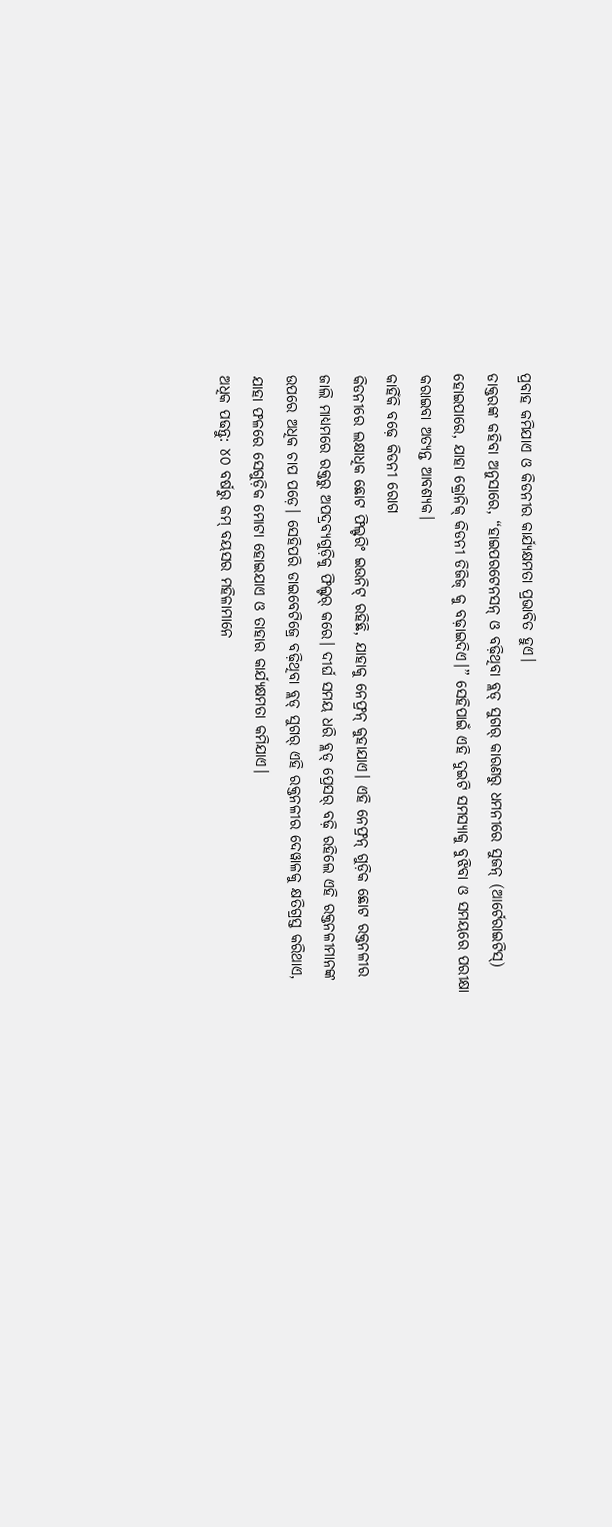ପ୍ରବାହ କମିଯାଏ ଓ କିଡନୀର କାର୍ଯ୍ୟକ୍ଷମତା ପ୍ରଭାବିତ ହୁଏ।
ଡାକ୍ତରଙ୍କ କହିବା ଅନୁସାରେ, “ହାଇପରଟେନସନ୍ ଓ ବଢ଼ିଥିବା ବ୍ଲଡ୍ ସୁଗର୍ କାରଣରୁ ଧମନୀରେ ସୁଜନ୍ (ଆର୍ଟେରାଇଟିସ୍) ହୋଇପାରେ, ଯାହା କ୍ରୋନିକ୍ କିଡନୀ ଡିଜିଜ୍ କୁ ବଢ଼ାଇଦିଏ।” ସେହିପାଇଁ ଏହି ଦୁଇଟି ସମସ୍ୟାକୁ ବୁଝିବା ଓ ସମୟରେ ପରୀକ୍ଷା କରାଇବା ଅତ୍ୟନ୍ତ ଆବଶ୍ୟକ।
କାହିଁକି ବଢ଼େ କିଡନୀ ରୋଗ
କିଡନୀରେ ଲକ୍ଷାଧିକ ଛୋଟ ଫିଲ୍ଟରିଂ ଇଉନିଟ୍ ରହିଛି, ଯାହାକୁ ନେଫ୍ରନ୍ କୁହାଯାଏ। ଏହି ନେଫ୍ରନ୍ ଗୁଡ଼ିକ ଛୋଟ ରକ୍ତନଳୀର ଜାଲି ମାଧ୍ୟମରେ ରକ୍ତରୁ ଅପଦ୍ରବ୍ୟଗୁଡ଼ିକୁ ଫିଲ୍ଟର୍ କରେ। ଦୀର୍ଘ ସମୟ ଧରି ବ୍ଲଡ୍ ପ୍ରେସର୍ ବଢ଼ି ରହିଲେ ଏହି ରକ୍ତନଳୀମାନଙ୍କ ଉପରେ ଅଧିକ ଚାପ ପଡ଼େ। ସେହିପରି ଡାଇବେଟିଜ୍ରେ ବଢ଼ିଥିବା ବ୍ଲଡ୍ ସୁଗର୍ ଏହି ରକ୍ତନଳୀର ଦେୱାଳକୁ କ୍ଷତିଗ୍ରସ୍ତ କରିଥାଏ, ଯାହା ଫଳରେ ସେଗୁଡ଼ିକ ମୋଟା ହୋଇଯାଏ ଓ ତାହାର କାର୍ଯ୍ୟକ୍ଷମତା କମିଯାଏ।
ଅଧିକ ପଢନ୍ତୁ: ୪୦ ବର୍ଷରୁ କମ୍ ବୟସର ମହିଳାମାନେ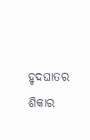ହୃଦଘାତର ଶିକାର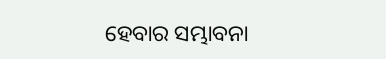ହେବାର ସମ୍ଭାବନା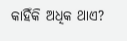କାହିଁକି ଅଧିକ ଥାଏ?